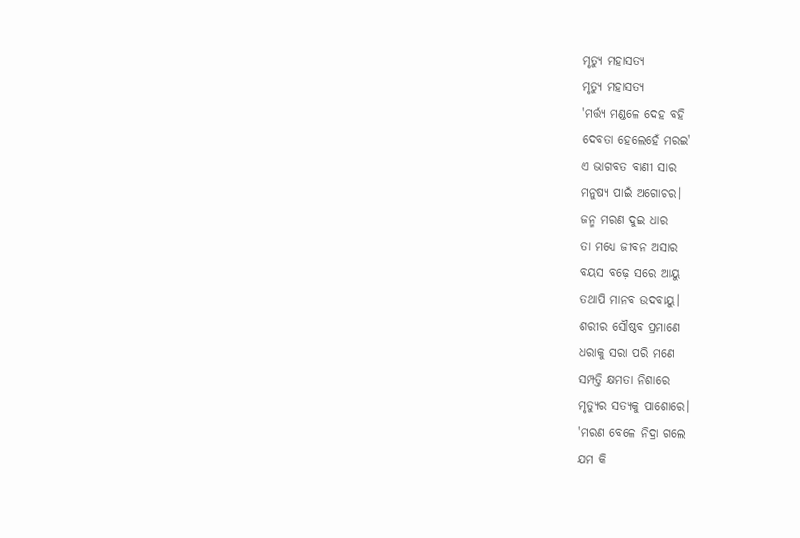ମୃତ୍ଯୁ ମହାସତ୍ୟ
ମୃତ୍ଯୁ ମହାସତ୍ୟ
'ମର୍ତ୍ତ୍ୟ ମଣ୍ଡଳେ ଦେହ ବହି
ଦେବତା ହେଲେହେଁ ମରଇ'
ଏ ଭାଗବତ ବାଣୀ ସାର
ମନୁଷ୍ୟ ପାଇଁ ଅଗୋଚର।
ଜନ୍ମ ମରଣ ଦୁଇ ଧାର
ତା ମଧ୍ୟେ ଜୀବନ ଅସାର
ବୟସ ବଢ଼େ ସରେ ଆୟୁ
ତଥାପି ମାନବ ଉଦବାୟୁ।
ଶରୀର ସୌଷ୍ଠବ ପ୍ରମାଣେ
ଧରାକୁ ସରା ପରି ମଣେ
ସମ୍ପତ୍ତି କ୍ଷମତା ନିଶାରେ
ମୃତ୍ୟୁର ସତ୍ୟକୁ ପାଶୋରେ।
'ମରଣ ବେଳେ ନିଦ୍ରା ଗଲେ
ଯମ କି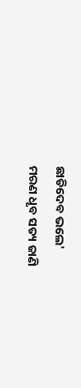ଛାଡିଦେବ ଭଲେ'
ମରଣ ଧୃବ ସତ୍ୟ ଜାଣି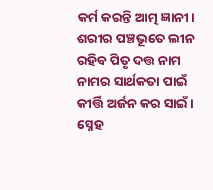କର୍ମ କରନ୍ତି ଆତ୍ମ ଜ୍ଞାନୀ।
ଶରୀର ପଞ୍ଚଭୂତେ ଲୀନ
ରହିବ ପିତୃ ଦତ୍ତ ନାମ
ନାମର ସାର୍ଥକତା ପାଇଁ
କୀର୍ତ୍ତି ଅର୍ଜନ କର ସାଇଁ ।
ସ୍ନେହ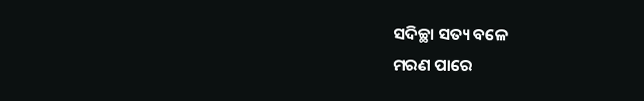ସଦିଚ୍ଛା ସତ୍ୟ ବଳେ
ମରଣ ପାରେ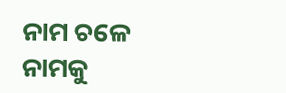ନାମ ଚଳେ
ନାମକୁ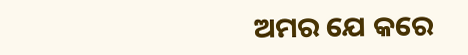ଅମର ଯେ କରେ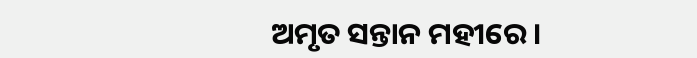ଅମୃତ ସନ୍ତାନ ମହୀରେ।